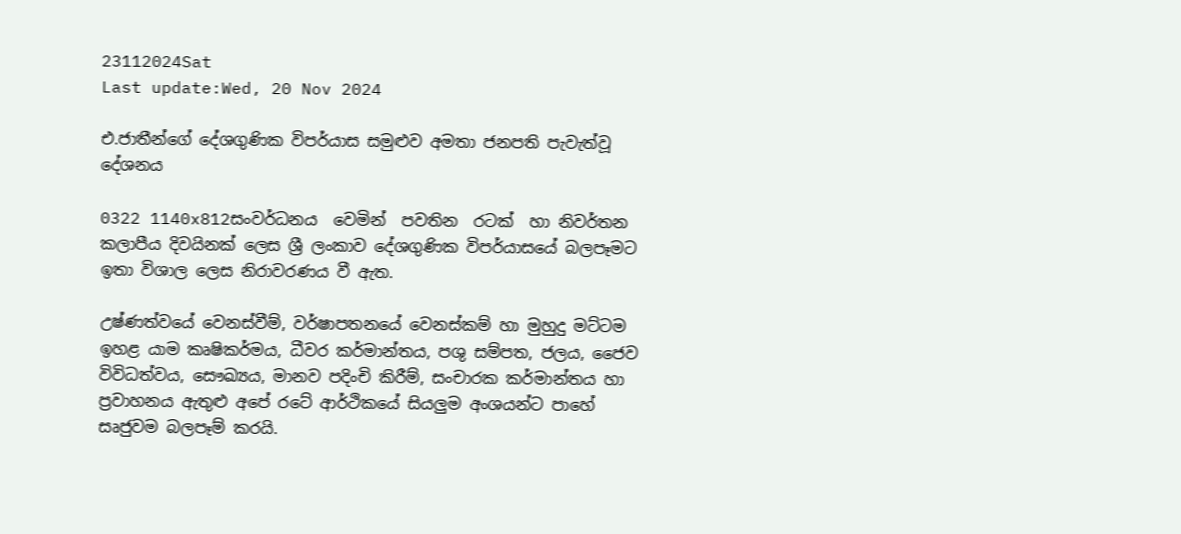23112024Sat
Last update:Wed, 20 Nov 2024

එ.ජාතීන්ගේ දේශගුණික විපර්යාස සමුළුව අමතා ජනපති පැවැත්වූ දේශනය

0322 1140x812සංවර්ධනය  වෙමින්  පවතින  රටක්  හා නිවර්තන කලාපීය දිවයිනක් ලෙස ශ්‍රී ලංකාව දේශගුණික විපර්යාසයේ බලපෑමට ඉතා විශාල ලෙස නිරාවරණය වී ඇත.

උෂ්ණත්වයේ වෙනස්වීම්, වර්ෂාපතනයේ වෙනස්කම් හා මුහුදු මට්ටම ඉහළ යාම කෘෂිකර්මය, ධීවර කර්මාන්තය, පශු සම්පත, ජලය, ජෛව විවිධත්වය, සෞඛ්‍යය, මානව පදිංචි කිරීම්, සංචාරක කර්මාන්තය හා ප්‍රවාහනය ඇතුළු අපේ රටේ ආර්ථිකයේ සියලුම අංශයන්ට පාහේ සෘජුවම බලපෑම් කරයි.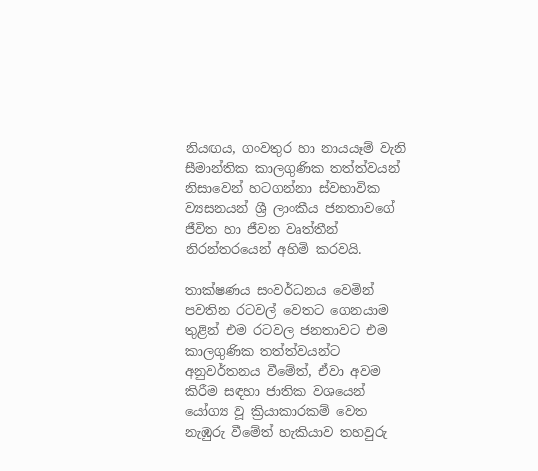නියඟය, ගංවතුර හා නායයෑම් වැනි සීමාන්තික කාලගුණික තත්ත්වයන් නිසාවෙන් හටගන්නා ස්වභාවික ව්‍යසනයන් ශ්‍රී ලාංකීය ජනතාවගේ ජීවිත හා ජීවන වෘත්තීන් නිරන්තරයෙන් අහිමි කරවයි.

තාක්ෂණය සංවර්ධනය වෙමින් පවතින රටවල් වෙතට ගෙනයාම තුළින් එම රටවල ජනතාවට එම කාලගුණික තත්ත්වයන්ට අනුවර්තනය වීමේත්, ඒවා අවම කිරීම සඳහා ජාතික වශයෙන් යෝග්‍ය වූ ක්‍රියාකාරකම් වෙත නැඹුරු වීමේත් හැකියාව තහවුරු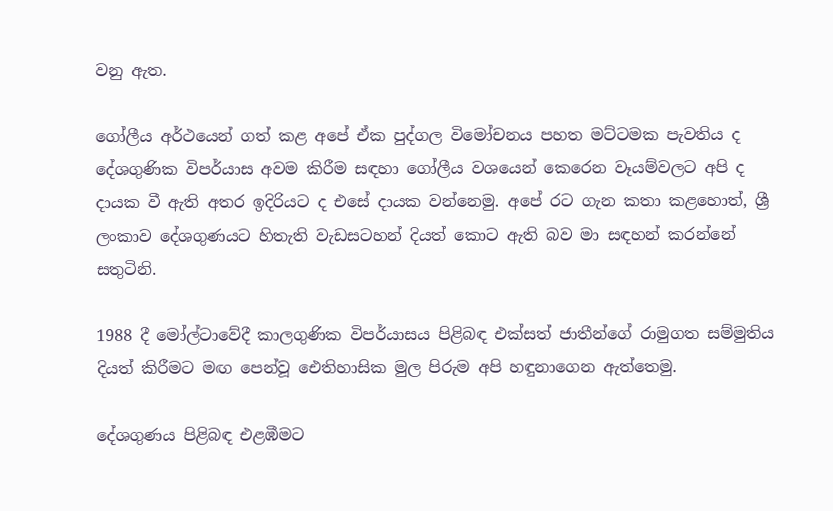වනු ඇත.

ගෝලීය අර්ථයෙන් ගත් කළ අපේ ඒක පුද්ගල විමෝචනය පහත මට්ටමක පැවතිය ද දේශගුණික විපර්යාස අවම කිරීම සඳහා ගෝලීය වශයෙන් කෙරෙන වෑයම්වලට අපි ද දායක වී ඇති අතර ඉදිරියට ද එසේ දායක වන්නෙමු. අපේ රට ගැන කතා කළහොත්, ශ්‍රී ලංකාව දේශගුණයට හිතැති වැඩසටහන් දියත් කොට ඇති බව මා සඳහන් කරන්නේ සතුටිනි.

1988 දී මෝල්ටාවේදී කාලගුණික විපර්යාසය පිළිබඳ එක්සත් ජාතීන්ගේ රාමුගත සම්මුතිය දියත් කිරීමට මඟ පෙන්වූ ඓතිහාසික මුල පිරුම අපි හඳුනාගෙන ඇත්තෙමු.

දේශගුණය පිළිබඳ එළඹීමට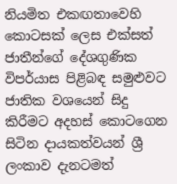නියමිත එකඟතාවෙහි කොටසක් ලෙස එක්සත් ජාතීන්ගේ දේශගුණික විපර්යාස පිළිබඳ සමුළුවට ජාතික වශයෙන් සිදු කිරීමට අදහස් කොටගෙන සිටින දායකත්වයන් ශ්‍රී ලංකාව දැනටමත්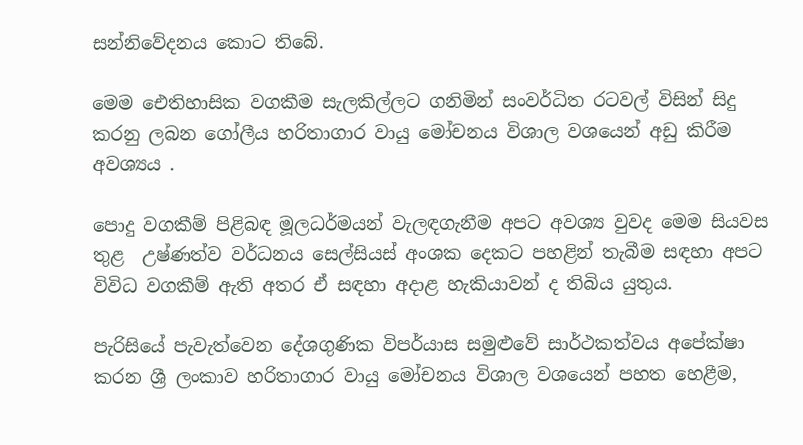සන්නිවේදනය කොට තිබේ.

මෙම ඓතිහාසික වගකීම සැලකිල්ලට ගනිමින් සංවර්ධිත රටවල් විසින් සිදු කරනු ලබන ගෝලීය හරිතාගාර වායු ‍මෝචනය විශාල වශයෙන් අඩු කිරීම අවශ්‍යය .

පොදු වගකීම් පිළිබඳ මූලධර්මයන් වැලඳගැනීම අපට අවශ්‍ය වුවද මෙම සියවස තුළ  උෂ්ණත්ව වර්ධනය සෙල්සියස් අංශක දෙකට පහළින් තැබීම සඳහා අපට විවිධ වගකීම් ඇති අතර ඒ සඳහා අදාළ හැකියාවන් ද තිබිය යුතුය.

පැරිසියේ පැවැත්වෙන දේශගුණික විපර්යාස සමුළුවේ සාර්ථකත්වය අපේක්ෂා කරන ශ්‍රී ලංකාව හරිතාගාර වායු මෝචනය විශාල වශයෙන් පහත හෙළීම,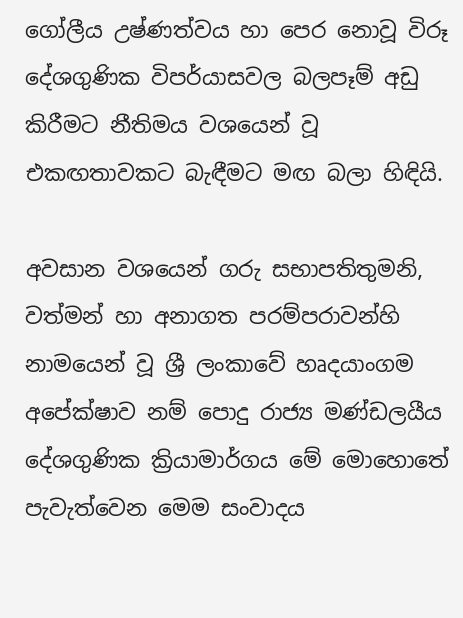ගෝලීය උෂ්ණත්වය හා පෙර නොවූ විරූ දේශගුණික විපර්යාසවල බලපෑම් අඩු කිරීමට නීතිමය වශයෙන් වූ එකඟතාවකට බැඳීමට මඟ බලා හිඳියි.

අවසාන වශයෙන් ගරු සභාපතිතුමනි, වත්මන් හා අනාගත පරම්පරාවන්හි නාමයෙන් වූ ශ්‍රී ලංකාවේ හෘදයාංගම අපේක්ෂාව නම් පොදු රාජ්‍ය මණ්ඩලයීය දේශගුණික ක්‍රියාමාර්ගය මේ මොහොතේ පැවැත්වෙන මෙම සංවාදය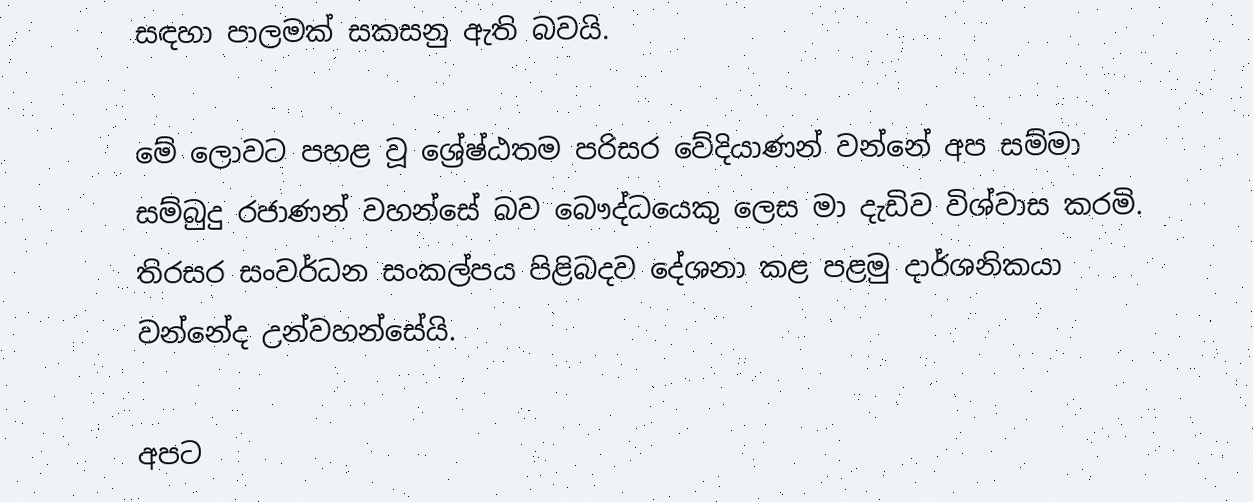සඳහා පාලමක් සකසනු ඇති බවයි.

මේ ලොවට පහළ වූ ශ්‍රේෂ්ඨතම පරිසර වේදියාණන් වන්නේ අප සම්මා සම්බුදු රජාණන් වහන්සේ බව බෞද්ධයෙකු ලෙස මා දැඩිව විශ්වාස කරමි. තිරසර සංවර්ධන සංකල්පය පිළිබදව දේශනා කළ පළමු දාර්ශනිකයා වන්නේද උන්වහන්සේයි.

අපට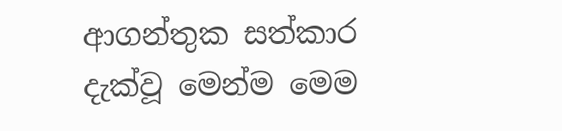ආගන්තුක සත්කාර දැක්වූ මෙන්ම මෙම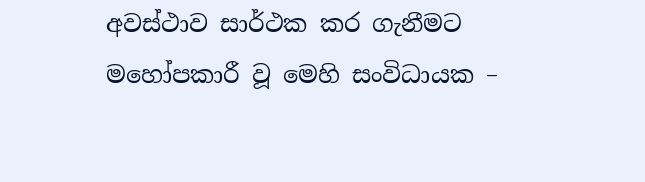අවස්ථාව සාර්ථක කර ගැනීමට මහෝපකාරී වූ මෙහි සංවිධායක –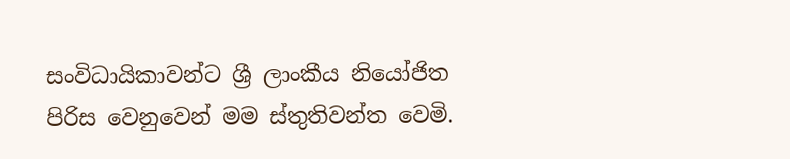සංවිධායිකාවන්ට ශ්‍රී ලාංකීය නියෝජිත පිරිස වෙනුවෙන් මම ස්තුතිවන්ත වෙමි.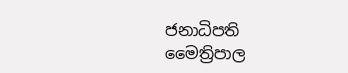ජනාධිපති මෛත්‍රිපාල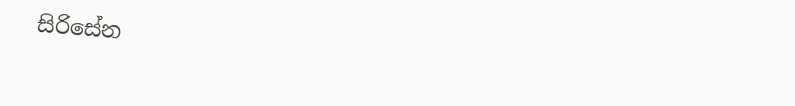සිරිසේන